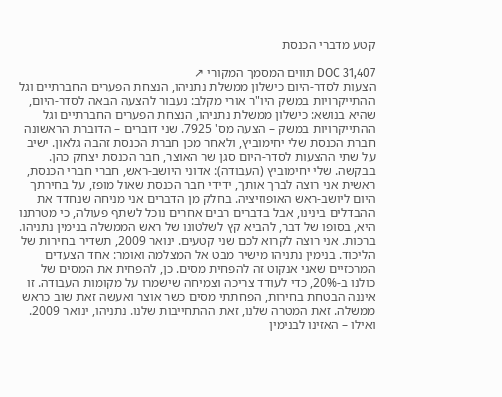קטע מדברי הכנסת

DOC 31,407 תווים המסמך המקורי ↗
הצעות לסדר-היום כישלון ממשלת נתניהו, הנצחת הפערים החברתיים וגל ההתייקרויות במשק היו"ר אורי מקלב: נעבור להצעה הבאה לסדר-היום, שהיא בנושא: כישלון ממשלת נתניהו, הנצחת הפערים החברתיים וגל ההתייקרויות במשק – הצעה מס' 7925. שני דוברים – הדוברת הראשונה חברת הכנסת שלי יחימוביץ, ולאחר מכן חברת הכנסת זהבה גלאון. ישיב על שתי ההצעות לסדר-היום סגן שר האוצר, חבר הכנסת יצחק כהן. בבקשה. שלי יחימוביץ (העבודה): אדוני היושב-ראש, חברי חברי הכנסת, ראשית אני רוצה לברך אותך, ידידי חבר הכנסת שאול מופז, על בחירתך היום ליושב-ראש האופוזיציה. בחלק מן הדברים אני מניחה שנחדד את ההבדלים בינינו, אבל בדברים רבים אחרים נוכל לשתף פעולה, כי מטרתנו היא, בסופו של דבר, להביא קץ לשלטונו של ראש הממשלה בנימין נתניהו. ברכות. אני רוצה לקרוא לכם שני קטעים. ינואר 2009, תשדיר בחירות של הליכוד. בנימין נתניהו מישיר מבט אל המצלמה ואומר: אחד הצעדים המרכזיים שאני אנקוט זה להפחית מסים. כן, להפחית את המסים של כולנו ב-20%, כדי לעודד צריכה וצמיחה שישמרו על מקומות העבודה. זו איננה הבטחת בחירות, הפחתתי מסים כשר אוצר ואעשה זאת שוב כראש ממשלה. זאת המטרה שלנו, זאת ההתחייבות שלנו. נתניהו, ינואר 2009. ואילו – האזינו לבנימין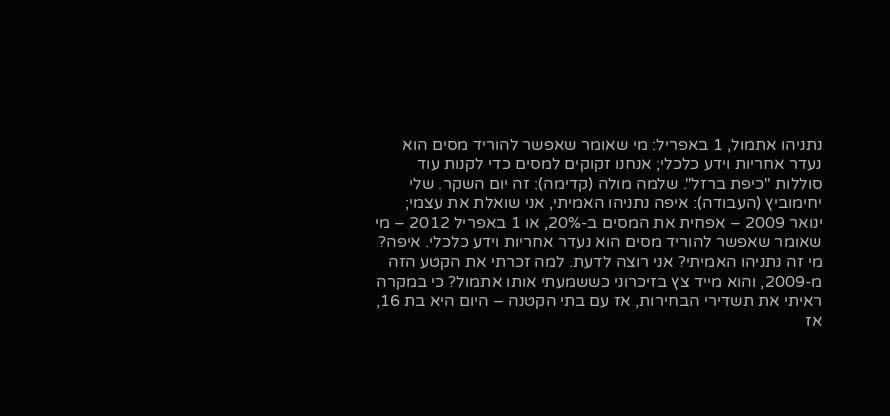נתניהו אתמול, 1 באפריל: מי שאומר שאפשר להוריד מסים הוא נעדר אחריות וידע כלכלי; אנחנו זקוקים למסים כדי לקנות עוד סוללות "כיפת ברזל". שלמה מולה (קדימה): זה יום השקר. שלי יחימוביץ (העבודה): איפה נתניהו האמיתי, אני שואלת את עצמי; ינואר 2009 – אפחית את המסים ב-20%, או 1 באפריל 2012 – מי שאומר שאפשר להוריד מסים הוא נעדר אחריות וידע כלכלי. איפה? מי זה נתניהו האמיתי? אני רוצה לדעת. למה זכרתי את הקטע הזה מ-2009, והוא מייד צץ בזיכרוני כששמעתי אותו אתמול? כי במקרה ראיתי את תשדירי הבחירות, אז עם בתי הקטנה – היום היא בת 16, אז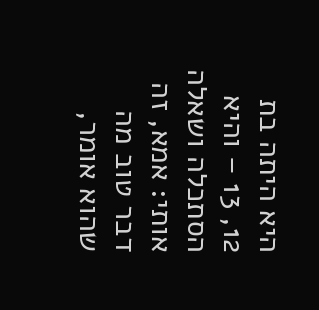היא היתה בת 12, 13 – והיא הסתכלה ושאלה אותי: אמא, זה דבר טוב מה שהוא אומר,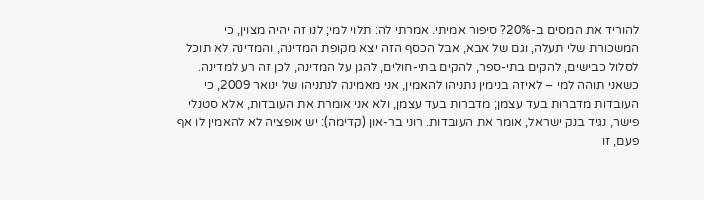להוריד את המסים ב-20%? סיפור אמיתי. אמרתי לה: תלוי למי; לנו זה יהיה מצוין, כי המשכורת שלי תעלה, וגם של אבא, אבל הכסף הזה יצא מקופת המדינה, והמדינה לא תוכל לסלול כבישים, להקים בתי-ספר, להקים בתי-חולים, להגן על המדינה, לכן זה רע למדינה. כשאני תוהה למי – לאיזה בנימין נתניהו להאמין, אני מאמינה לנתניהו של ינואר 2009, כי העובדות מדברות בעד עצמן; מדברות בעד עצמן, ולא אני אומרת את העובדות, אלא סטנלי פישר, נגיד בנק ישראל, אומר את העובדות. רוני בר-און (קדימה): יש אופציה לא להאמין לו אף פעם, זו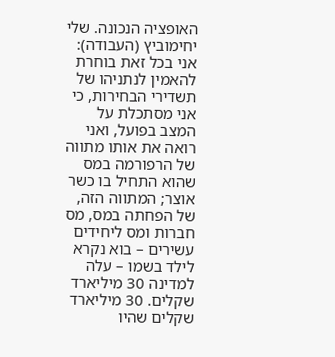האופציה הנכונה. שלי יחימוביץ (העבודה): אני בכל זאת בוחרת להאמין לנתניהו של תשדירי הבחירות, כי אני מסתכלת על המצב בפועל, ואני רואה את אותו מתווה של הרפורמה במס שהוא התחיל בו כשר אוצר; המתווה הזה, של הפחתה במס, מס חברות ומס ליחידים עשירים – בוא נקרא לילד בשמו – עלה למדינה 30 מיליארד שקלים. 30 מיליארד שקלים שהיו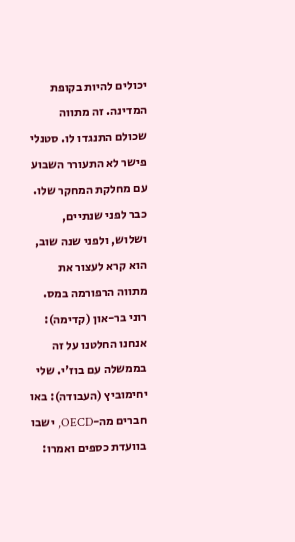יכולים להיות בקופת המדינה. זה מתווה שכולם התנגדו לו. סטנלי פישר לא התעורר השבוע עם מחלקת המחקר שלו. כבר לפני שנתיים, ושלוש, ולפני שנה שוב, הוא קרא לעצור את מתווה הרפורמה במס. רוני בר-און (קדימה): אנחנו החלטנו על זה בממשלה עם בוז'י. שלי יחימוביץ (העבודה): באו חברים מה-OECD, ישבו בוועדת כספים ואמרו: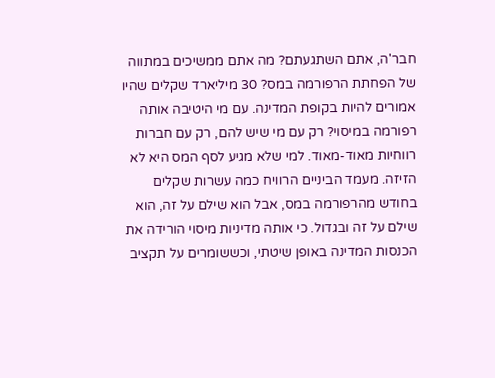חבר'ה, אתם השתגעתם? מה אתם ממשיכים במתווה של הפחתת הרפורמה במס? 30 מיליארד שקלים שהיו אמורים להיות בקופת המדינה. עם מי היטיבה אותה רפורמה במיסוי? רק עם מי שיש להם, רק עם חברות רווחיות מאוד-מאוד. למי שלא מגיע לסף המס היא לא הזיזה. מעמד הביניים הרוויח כמה עשרות שקלים בחודש מהרפורמה במס, אבל הוא שילם על זה, הוא שילם על זה ובגדול. כי אותה מדיניות מיסוי הורידה את הכנסות המדינה באופן שיטתי, וכששומרים על תקציב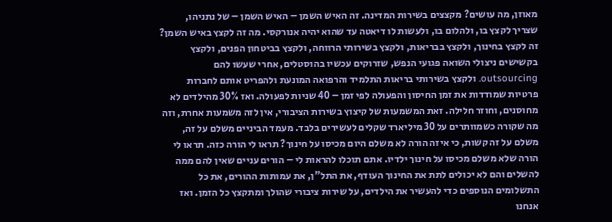מאוזן, מה עושים? מקצצים בשירות המדינה. זה האיש השמן – האיש השמן – של נתניהו, שצריך לקצץ בו, ולהלום בו, ולעשות לו דיאטה עד שהוא יהיה אנורקסי. מה זה לקצץ באיש השמן? זה לקצץ בחינוך, ולקצץ בבריאות, ולקצץ בשירותי הרווחה, ולקצץ בביטחון הפנים, ולקצץ בקשישים ניצולי השואה פגועי הנפש, שזרוקים עכשיו בהוסטלים, אחרי שעשו להם outsourcing. ולקצץ בשירותי בריאות התלמיד והרפואה המונעת ולהפריט אותם לחברות פרטיות שמודדות את זמן החיסון והפעולה לפי זמן – 40 שניות לפעולה. ואז 30% מהילדים לא מחוסנים, וחוזר חלילה. זאת המשמעות של קיצוץ בשירות הציבורי, אין לזה משמעות אחרת, וזה מה שקורה כשמוותרים על 30 מיליארד שקלים לעשירים בלבד. מעמד הביניים משלם על זה, משלם על זה קשות, כי איזה הורה לא משלם היום מכיסו על חינוך? תראו לי הורה כזה. תראו לי הורה שלא משלם מכיסו על חינוך ילדיו. אתם תוכלו להראות לי – הורים עניים שאין להם ממה להשלים והם לא יכולים לתת את החינוך העודף, את התל"ן, את עמותות ההורים, את כל התשלומים הנוספים כדי להעשיר את הילדים, על שירות ציבורי שהולך ומתקצץ כל הזמן. ואז אנחנו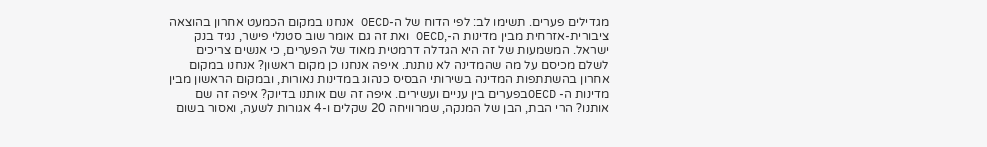מגדילים פערים. תשימו לב: לפי הדוח של ה-OECD אנחנו במקום הכמעט אחרון בהוצאה ציבורית-אזרחית מבין מדינות ה-,OECD ואת זה גם אומר שוב סטנלי פישר, נגיד בנק ישראל. המשמעות של זה היא הגדלה דרמטית מאוד של הפערים, כי אנשים צריכים לשלם מכיסם על מה שהמדינה לא נותנת. איפה אנחנו כן מקום ראשון? אנחנו במקום אחרון בהשתתפות המדינה בשירותי הבסיס כנהוג במדינות נאורות, ובמקום הראשון מבין מדינות ה- OECDבפערים בין עניים ועשירים. איפה זה שם אותנו בדיוק? איפה זה שם אותנו? הרי הבת, הבן של המנקה, שמרוויחה 20 שקלים ו-4 אגורות לשעה, ואסור בשום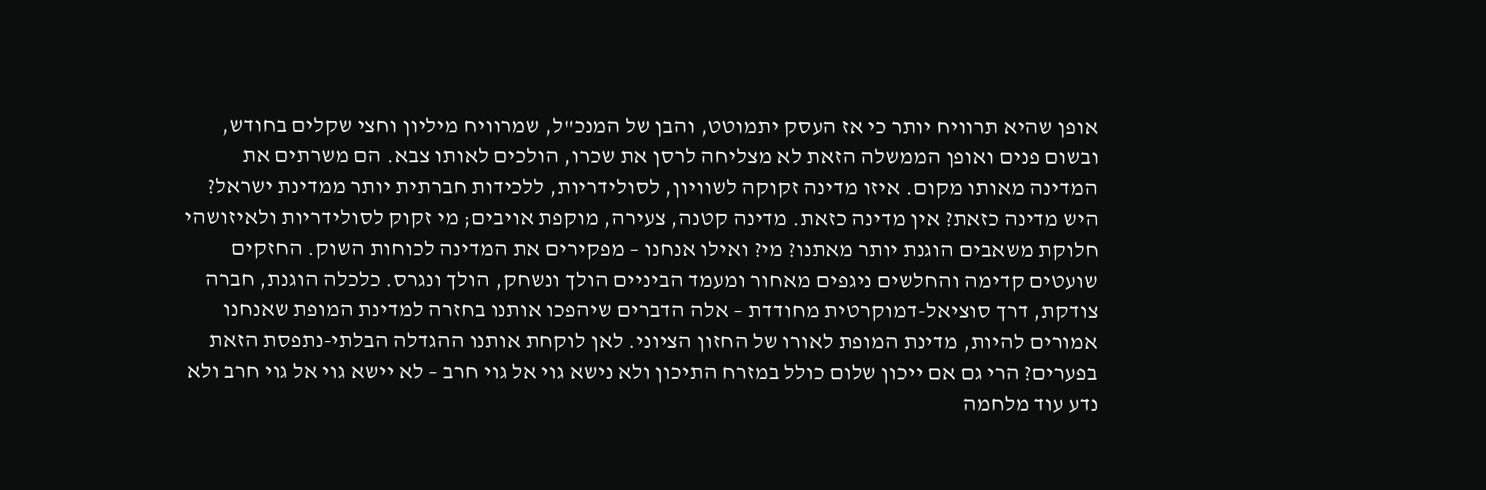אופן שהיא תרוויח יותר כי אז העסק יתמוטט, והבן של המנכ"ל, שמרוויח מיליון וחצי שקלים בחודש, ובשום פנים ואופן הממשלה הזאת לא מצליחה לרסן את שכרו, הולכים לאותו צבא. הם משרתים את המדינה מאותו מקום. איזו מדינה זקוקה לשוויון, לסולידריות, ללכידות חברתית יותר ממדינת ישראל? היש מדינה כזאת? אין מדינה כזאת. מדינה קטנה, צעירה, מוקפת אויבים; מי זקוק לסולידריות ולאיזושהי חלוקת משאבים הוגנת יותר מאתנו? מי? ואילו אנחנו – מפקירים את המדינה לכוחות השוק. החזקים שועטים קדימה והחלשים ניגפים מאחור ומעמד הביניים הולך ונשחק, הולך ונגרס. כלכלה הוגנת, חברה צודקת, דרך סוציאל-דמוקרטית מחודדת – אלה הדברים שיהפכו אותנו בחזרה למדינת המופת שאנחנו אמורים להיות, מדינת המופת לאורו של החזון הציוני. לאן לוקחת אותנו ההגדלה הבלתי-נתפסת הזאת בפערים? הרי גם אם ייכון שלום כולל במזרח התיכון ולא נישא גוי אל גוי חרב – לא יישא גוי אל גוי חרב ולא נדע עוד מלחמה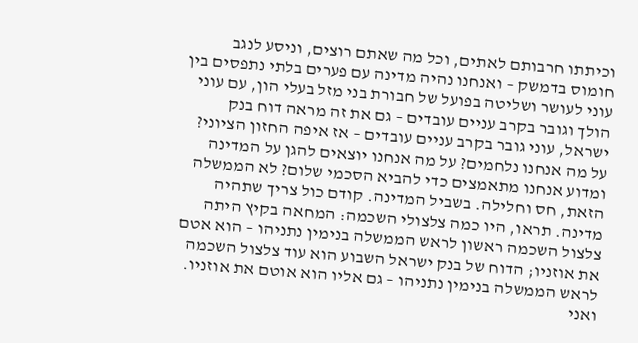וכיתתו חרבותם לאתים, וכל מה שאתם רוצים, וניסע לנגב חומוס בדמשק – ואנחנו נהיה מדינה עם פערים בלתי נתפסים בין עוני לעושר ושליטה בפועל של חבורת בני מזל בעלי הון, עם עוני הולך וגובר בקרב עניים עובדים – גם את זה מראה דוח בנק ישראל, עוני גובר בקרב עניים עובדים – אז איפה החזון הציוני? על מה אנחנו נלחמים? על מה אנחנו יוצאים להגן על המדינה ומדוע אנחנו מתאמצים כדי להביא הסכמי שלום? לא הממשלה הזאת, חס וחלילה. בשביל המדינה. קודם כול צריך שתהיה מדינה. תראו, היו כמה צלצולי השכמה: המחאה בקיץ היתה צלצול השכמה ראשון לראש הממשלה בנימין נתניהו – הוא אטם את אוזניו; הדוח של בנק ישראל השבוע הוא עוד צלצול השכמה לראש הממשלה בנימין נתניהו – גם אליו הוא אוטם את אוזניו. ואני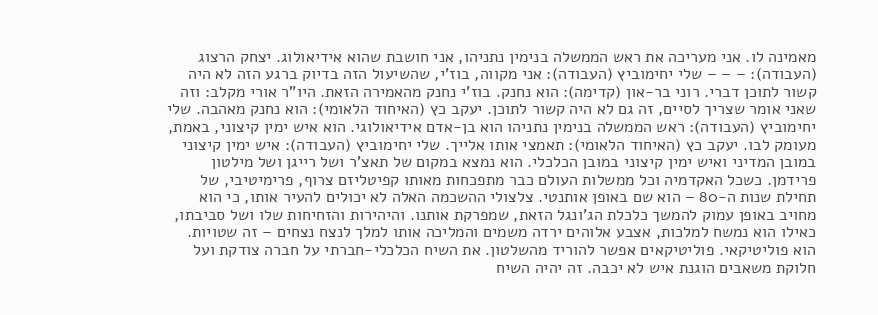מאמינה לו. אני מעריכה את ראש הממשלה בנימין נתניהו, אני חושבת שהוא אידיאולוג. יצחק הרצוג (העבודה): – – – שלי יחימוביץ (העבודה): אני מקווה, בוז'י, שהשיעול הזה בדיוק ברגע הזה לא היה קשור לתוכן דברי. רוני בר-און (קדימה): הוא נחנק. בוז'י נחנק מהאמירה הזאת. היו"ר אורי מקלב: וזה שאני אומר שצריך לסיים, זה גם לא היה קשור לתוכן. יעקב כץ (האיחוד הלאומי): הוא נחנק מאהבה. שלי יחימוביץ (העבודה): ראש הממשלה בנימין נתניהו הוא בן-אדם אידיאולוגי. הוא איש ימין קיצוני, באמת, מעומק לבו. יעקב כץ (האיחוד הלאומי): תאמצי אותו אלייך. שלי יחימוביץ (העבודה): איש ימין קיצוני במובן המדיני ואיש ימין קיצוני במובן הכלכלי. הוא נמצא במקום של תאצ'ר ושל רייגן ושל מילטון פרידמן. כשכל האקדמיה וכל ממשלות העולם כבר מתפכחות מאותו קפיטליזם צרוף, פרימיטיבי, של תחילת שנות ה-80 – הוא שם באופן אותנטי. צלצולי ההשכמה האלה לא יכולים להעיר אותו, כי הוא מחויב באופן עמוק להמשך כלכלת הג'ונגל הזאת, שמפרקת אותנו. והיהירות והזחיחות שלו ושל סביבתו, כאילו הוא נמשח למלכות, אצבע אלוהים ירדה משמים והמליכה אותו למלך לנצח נצחים – זה שטויות. הוא פוליטיקאי. פוליטיקאים אפשר להוריד מהשלטון. את השיח הכלכלי-חברתי על חברה צודקת ועל חלוקת משאבים הוגנת איש לא יכבה. זה יהיה השיח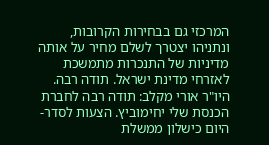המרכזי גם בבחירות הקרובות, ונתניהו יצטרך לשלם מחיר על אותה מדיניות של התנכרות מתמשכת לאזרחי מדינת ישראל. תודה רבה. היו"ר אורי מקלב: תודה רבה לחברת הכנסת שלי יחימוביץ. הצעות לסדר-היום כישלון ממשלת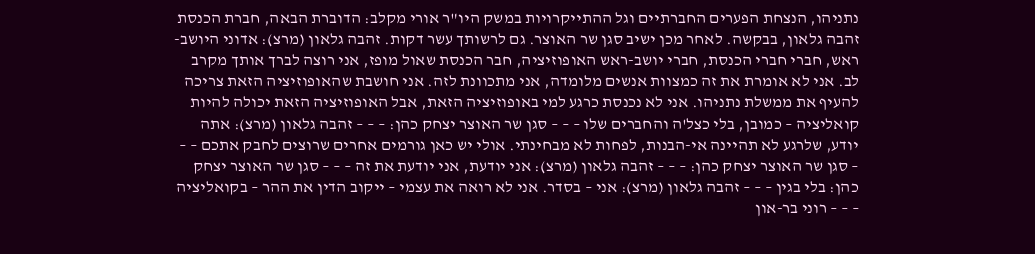נתניהו, הנצחת הפערים החברתיים וגל ההתייקרויות במשק היו"ר אורי מקלב: הדוברת הבאה, חברת הכנסת זהבה גלאון, בבקשה. לאחר מכן ישיב סגן שר האוצר. גם לרשותך עשר דקות. זהבה גלאון (מרצ): אדוני היושב-ראש, חברי חברי הכנסת, חברי יושב-ראש האופוזיציה, חבר הכנסת שאול מופז, אני רוצה לברך אותך מקרב לב. אני לא אומרת את זה כמצוות אנשים מלומדה, אני מתכוונת לזה. אני חושבת שהאופוזיציה הזאת צריכה להעיף את ממשלת נתניהו. אני לא נכנסת כרגע למי באופוזיציה הזאת, אבל האופוזיציה הזאת יכולה להיות קואליציה – כמובן, בלי כצל'ה והחברים שלו – – – סגן שר האוצר יצחק כהן: – – – זהבה גלאון (מרצ): אתה יודע, שלרגע לא תהיינה אי-הבנות, לפחות לא מבחינתי. אולי יש כאן גורמים אחרים שרוצים לחבק אתכם – – – סגן שר האוצר יצחק כהן: – – – זהבה גלאון (מרצ): אני יודעת, אני יודעת את זה – – – סגן שר האוצר יצחק כהן: בלי בגין – – – זהבה גלאון (מרצ): אני – בסדר. אני לא רואה את עצמי – ייקוב הדין את ההר – בקואליציה – – – רוני בר-און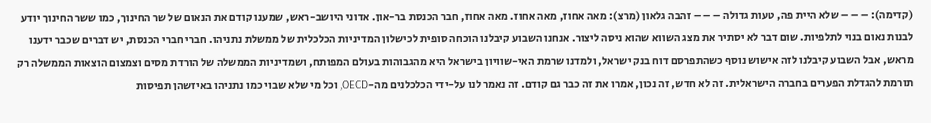(קדימה): – – – שלא היית פה, טעות גדולה – – – זהבה גלאון (מרצ): מאה אחוז, מאה אחוז. מאה אחוז, חבר הכנסת בר-און. אדוני היושב-ראש, שמענו קודם את הנאום של שר החינוך, כמו ששר החינוך יודע לבנות נאום בנוי לתלפיות. שום דבר לא יסתיר את מצג השווא שהוא ניסה ליצור. אנחנו השבוע קיבלנו הוכחה סופית לכישלון המדיניות הכלכלית של ממשלת נתניהו. חברי חברי הכנסת, יש דברים שכבר ידענו מראש, אבל השבוע קיבלנו לזה אישוש נוסף כשהתפרסם דוח בנק ישראל, ולמדנו שרמת האי-שוויון בישראל היא מהגבוהות בעולם המפותח, ושמדיניות הממשלה של הורדת מסים וצמצום הוצאות הממשלה רק תורמת להגדלת הפערים בחברה הישראלית. זה לא חדש, זה נכון, אמרו את זה כבר גם קודם. זה נאמר לנו על-ידי הכלכלנים מה-OECD, וכל מי שלא שבוי כמו נתניהו באיזשהן תפיסות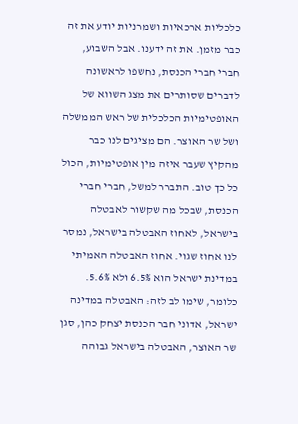כלכליות ארכאיות ושמרניות יודע את זה כבר מזמן. את זה ידענו. אבל השבוע, חברי חברי הכנסת, נחשפו לראשונה לדברים שסותרים את מצג השווא של האופטימיות הכלכלית של ראש הממשלה ושל שר האוצר. הם מציגים לנו כבר מהקיץ שעבר איזה מין אופטימיות, הכול כל כך טוב. התברר למשל, חברי חברי הכנסת, שבכל מה שקשור לאבטלה בישראל, לאחוז האבטלה בישראל, נמסר לנו אחוז שגוי. אחוז האבטלה האמיתי במדינת ישראל הוא 6.5% ולא 5.6%. כלומר, שימו לב לזה: האבטלה במדינה ישראל, אדוני חבר הכנסת יצחק כהן, סגן שר האוצר, האבטלה בישראל גבוהה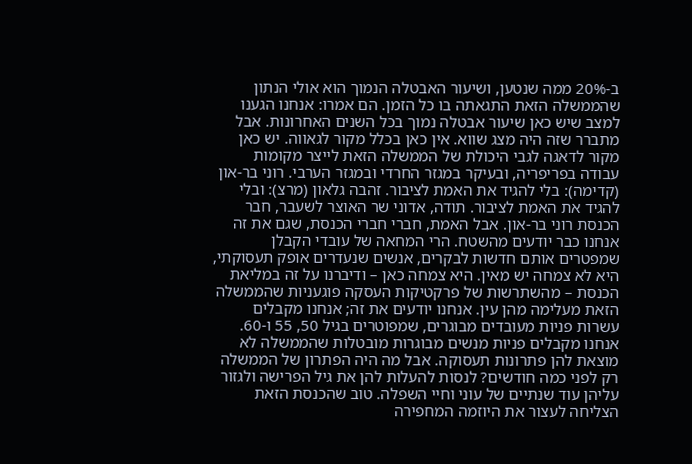ב-20% ממה שנטען, ושיעור האבטלה הנמוך הוא אולי הנתון שהממשלה הזאת התגאתה בו כל הזמן. הם אמרו: אנחנו הגענו למצב שיש כאן שיעור אבטלה נמוך בכל השנים האחרונות. אבל מתברר שזה היה מצג שווא. אין כאן בכלל מקור לגאווה. יש כאן מקור לדאגה לגבי היכולת של הממשלה הזאת לייצר מקומות עבודה בפריפריה, ובעיקר במגזר החרדי ובמגזר הערבי. רוני בר-און (קדימה): בלי להגיד את האמת לציבור. זהבה גלאון (מרצ): ובלי להגיד את האמת לציבור. תודה, אדוני שר האוצר לשעבר, חבר הכנסת רוני בר-און. אבל האמת, חברי חברי הכנסת, שגם את זה אנחנו כבר יודעים מהשטח. הרי המחאה של עובדי הקבלן שמפטרים אותם חדשות לבקרים, אנשים שנעדרים אופק תעסוקתי, היא לא צמחה יש מאין. היא צמחה כאן – ודיברנו על זה במליאת הכנסת – מהשתרשות של פרקטיקות העסקה פוגעניות שהממשלה הזאת מעלימה מהן עין. אנחנו יודעים את זה; אנחנו מקבלים עשרות פניות מעובדים מבוגרים, שמפוטרים בגיל 50, 55 ו-60. אנחנו מקבלים פניות מנשים מבוגרות מובטלות שהממשלה לא מוצאת להן פתרונות תעסוקה. אבל מה היה הפתרון של הממשלה רק לפני כמה חודשים? לנסות להעלות להן את גיל הפרישה ולגזור עליהן עוד שנתיים של עוני וחיי השפלה. טוב שהכנסת הזאת הצליחה לעצור את היוזמה המחפירה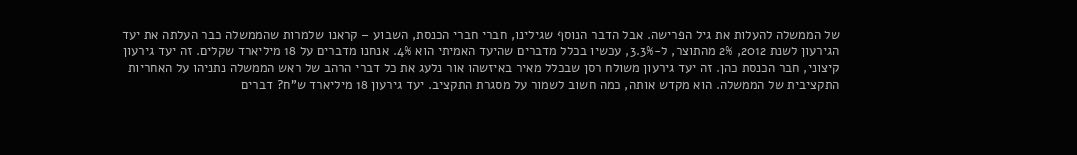של הממשלה להעלות את גיל הפרישה. אבל הדבר הנוסף שגילינו, חברי חברי הכנסת, השבוע – קראנו שלמרות שהממשלה כבר העלתה את יעד הגירעון לשנת 2012, 2% מהתוצר, ל-3.3%, עכשיו בכלל מדברים שהיעד האמיתי הוא 4%. אנחנו מדברים על 18 מיליארד שקלים. זה יעד גירעון קיצוני, חבר הכנסת כהן. זה יעד גירעון משולח רסן שבכלל מאיר באיזשהו אור נלעג את כל דברי הרהב של ראש הממשלה נתניהו על האחריות התקציבית של הממשלה. הוא מקדש אותה, כמה חשוב לשמור על מסגרת התקציב. יעד גירעון 18 מיליארד ש"ח? דברים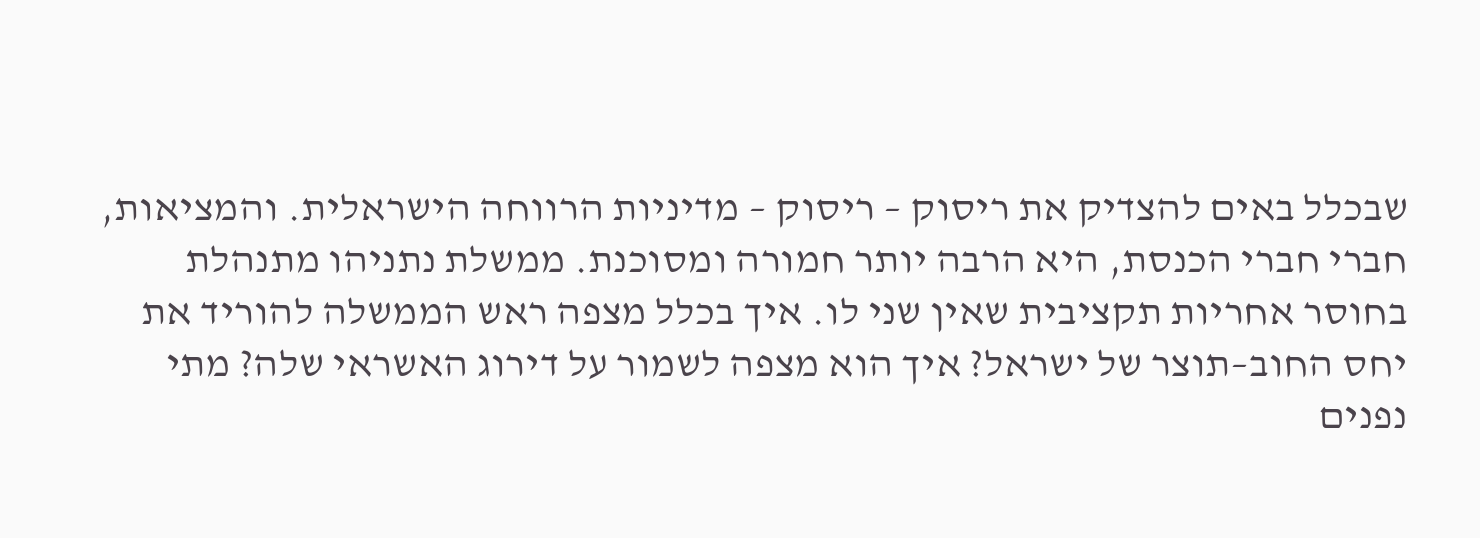שבכלל באים להצדיק את ריסוק – ריסוק – מדיניות הרווחה הישראלית. והמציאות, חברי חברי הכנסת, היא הרבה יותר חמורה ומסוכנת. ממשלת נתניהו מתנהלת בחוסר אחריות תקציבית שאין שני לו. איך בכלל מצפה ראש הממשלה להוריד את יחס החוב–תוצר של ישראל? איך הוא מצפה לשמור על דירוג האשראי שלה? מתי נפנים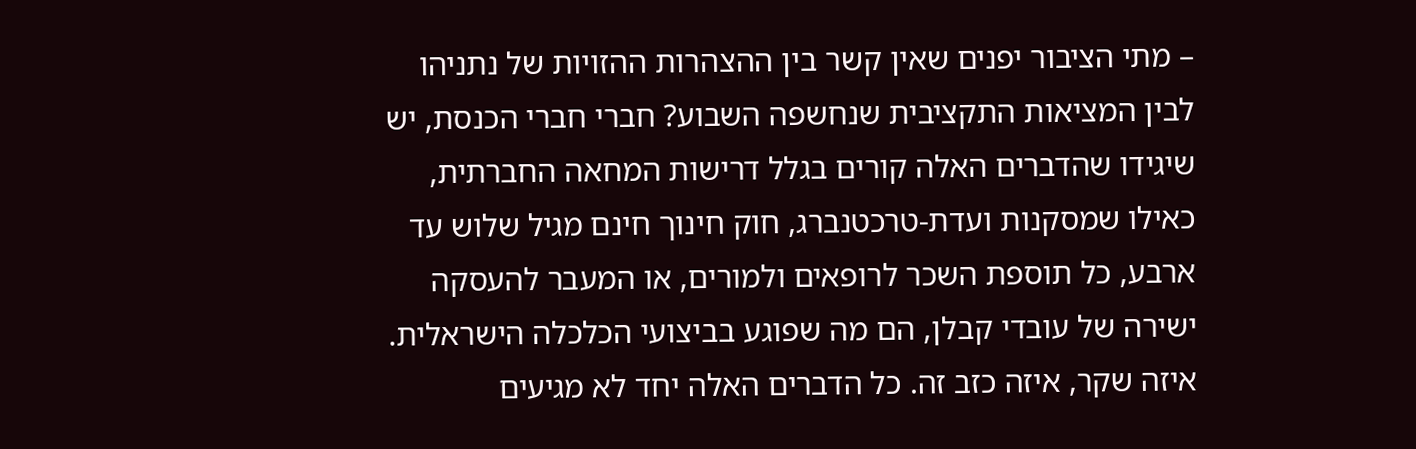– מתי הציבור יפנים שאין קשר בין ההצהרות ההזויות של נתניהו לבין המציאות התקציבית שנחשפה השבוע? חברי חברי הכנסת, יש שיגידו שהדברים האלה קורים בגלל דרישות המחאה החברתית, כאילו שמסקנות ועדת-טרכטנברג, חוק חינוך חינם מגיל שלוש עד ארבע, כל תוספת השכר לרופאים ולמורים, או המעבר להעסקה ישירה של עובדי קבלן, הם מה שפוגע בביצועי הכלכלה הישראלית. איזה שקר, איזה כזב זה. כל הדברים האלה יחד לא מגיעים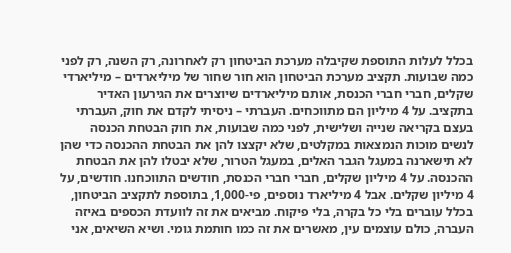בכלל לעלות התוספת שקיבלה מערכת הביטחון רק לאחרונה, רק השנה, רק לפני כמה שבועות. תקציב מערכת הביטחון הוא חור שחור של מיליארדים – מיליארדי שקלים, חברי חברי הכנסת, אותם מיליארדים שיוצרים את הגירעון האדיר בתקציב. על 4 מיליון הם מתווכחים. העברתי – ניסיתי לקדם את חוק, העברתי בעצם בקריאה שנייה ושלישית, לפני כמה שבועות, את חוק הבטחת הכנסה לנשים מוכות הנמצאות במקלטים, שלא יקצצו להן את הבטחת ההכנסה כדי שהן לא תישארנה במעגל הגבר האלים, במעגל הטרור, שלא יבטלו להן את הבטחת ההכנסה. על 4 מיליון שקלים, חברי חברי הכנסת, חודשים התווכחנו. חודשים, על 4 מיליון שקלים. אבל 4 מיליארד נוספים, פי-1,000, בתוספת לתקציב הביטחון, בכלל עוברים בלי כל בקרה, בלי פיקוח. מביאים את זה לוועדת הכספים באיזה העברה, כולם עוצמים עין, מאשרים את זה כמו חותמת גומי. ושיא השיאים, אני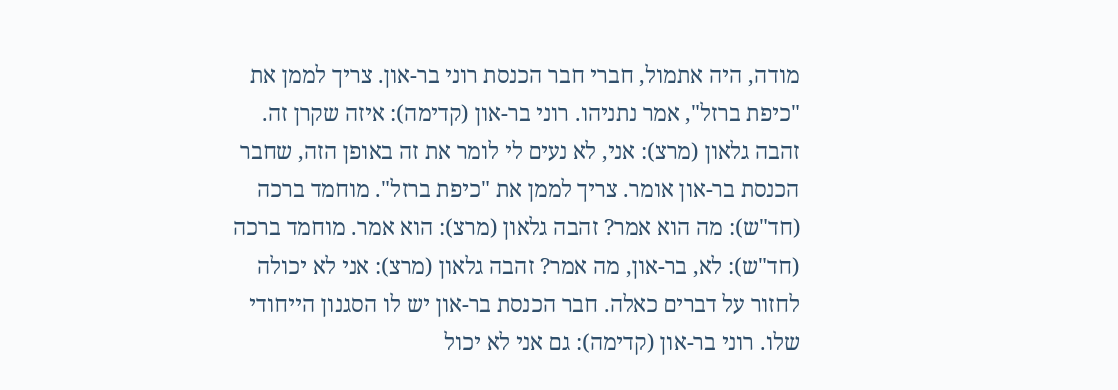מודה, היה אתמול, חברי חבר הכנסת רוני בר-און. צריך לממן את "כיפת ברזל", אמר נתניהו. רוני בר-און (קדימה): איזה שקרן זה. זהבה גלאון (מרצ): אני, לא נעים לי לומר את זה באופן הזה, שחבר הכנסת בר-און אומר. צריך לממן את "כיפת ברזל". מוחמד ברכה (חד"ש): מה הוא אמר? זהבה גלאון (מרצ): הוא אמר. מוחמד ברכה (חד"ש): לא, בר-און, מה אמר? זהבה גלאון (מרצ): אני לא יכולה לחזור על דברים כאלה. חבר הכנסת בר-און יש לו הסגנון הייחודי שלו. רוני בר-און (קדימה): גם אני לא יכול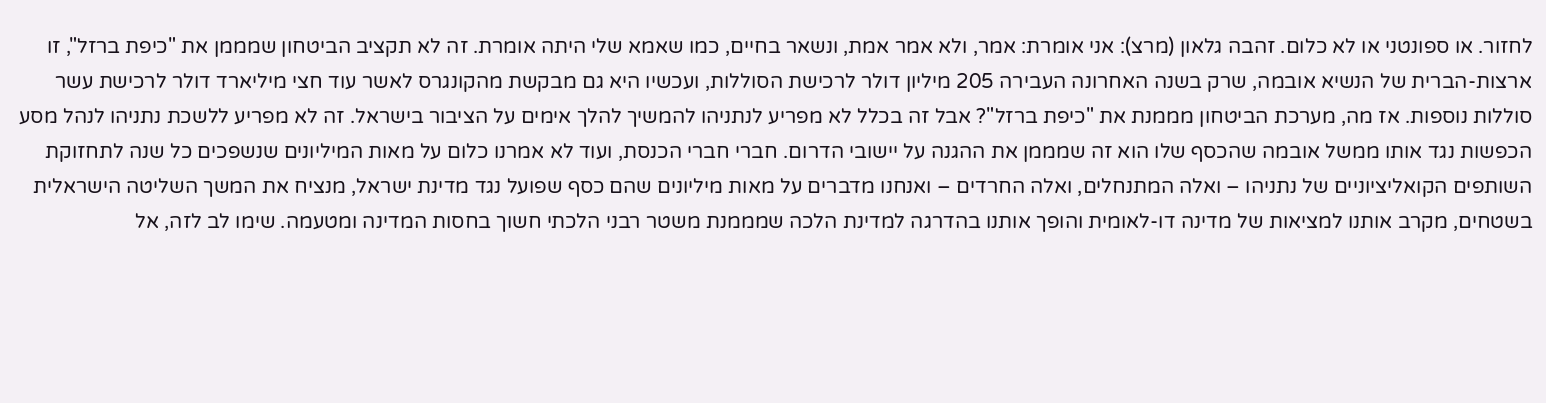לחזור. או ספונטני או לא כלום. זהבה גלאון (מרצ): אני אומרת: אמר, ולא אמר אמת, ונשאר בחיים, כמו שאמא שלי היתה אומרת. זה לא תקציב הביטחון שמממן את "כיפת ברזל", זו ארצות-הברית של הנשיא אובמה, שרק בשנה האחרונה העבירה 205 מיליון דולר לרכישת הסוללות, ועכשיו היא גם מבקשת מהקונגרס לאשר עוד חצי מיליארד דולר לרכישת עשר סוללות נוספות. אז מה, מערכת הביטחון מממנת את "כיפת ברזל"? אבל זה בכלל לא מפריע לנתניהו להמשיך להלך אימים על הציבור בישראל. זה לא מפריע ללשכת נתניהו לנהל מסע הכפשות נגד אותו ממשל אובמה שהכסף שלו הוא זה שמממן את ההגנה על יישובי הדרום. חברי חברי הכנסת, ועוד לא אמרנו כלום על מאות המיליונים שנשפכים כל שנה לתחזוקת השותפים הקואליציוניים של נתניהו – ואלה המתנחלים, ואלה החרדים – ואנחנו מדברים על מאות מיליונים שהם כסף שפועל נגד מדינת ישראל, מנציח את המשך השליטה הישראלית בשטחים, מקרב אותנו למציאות של מדינה דו-לאומית והופך אותנו בהדרגה למדינת הלכה שמממנת משטר רבני הלכתי חשוך בחסות המדינה ומטעמה. שימו לב לזה, אל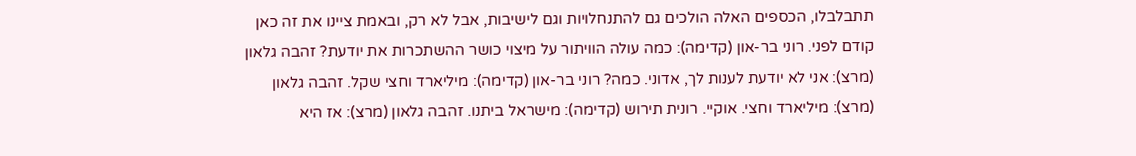תתבלבלו, הכספים האלה הולכים גם להתנחלויות וגם לישיבות, אבל לא רק, ובאמת ציינו את זה כאן קודם לפני. רוני בר-און (קדימה): כמה עולה הוויתור על מיצוי כושר ההשתכרות את יודעת? זהבה גלאון (מרצ): אני לא יודעת לענות לך, אדוני. כמה? רוני בר-און (קדימה): מיליארד וחצי שקל. זהבה גלאון (מרצ): מיליארד וחצי. אוקיי. רונית תירוש (קדימה): מישראל ביתנו. זהבה גלאון (מרצ): אז היא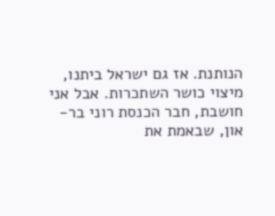הנותנת. אז גם ישראל ביתנו, מיצוי כושר השתכרות. אבל אני חושבת, חבר הכנסת רוני בר-און, שבאמת את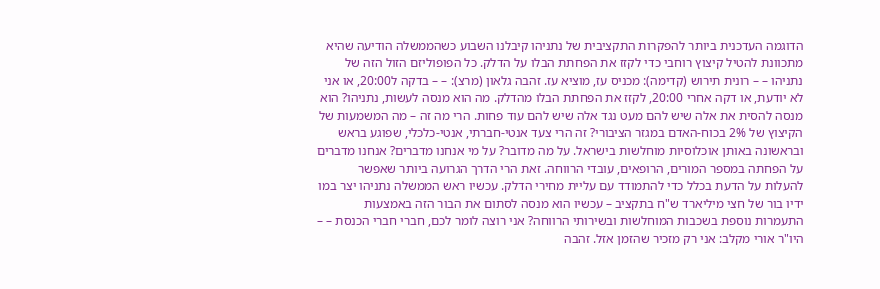הדוגמה העדכנית ביותר להפקרות התקציבית של נתניהו קיבלנו השבוע כשהממשלה הודיעה שהיא מתכוונת להטיל קיצוץ רוחבי כדי לקזז את הפחתת הבלו על הדלק. כל הפופוליזם הזול הזה של נתניהו – – רונית תירוש (קדימה): מכניס עז, מוציא עז. זהבה גלאון (מרצ): – – בדקה ל20:00, או אני לא יודעת, או דקה אחרי 20:00, לקזז את הפחתת הבלו מהדלק. מה הוא מנסה לעשות, נתניהו? הוא מנסה להסית את אלה שיש להם מעט נגד אלה שיש להם עוד פחות. הרי מה זה – מה המשמעות של הקיצוץ של 2% בכוח-האדם במגזר הציבורי? זה הרי צעד אנטי-חברתי, אנטי-כלכלי, שפוגע בראש ובראשונה באותן אוכלוסיות מוחלשות בישראל. על מה מדובר? על מי אנחנו מדברים? אנחנו מדברים על הפחתה במספר המורים, הרופאים, עובדי הרווחה. זאת הרי הדרך הגרועה ביותר שאפשר להעלות על הדעת בכלל כדי להתמודד עם עליית מחירי הדלק. עכשיו ראש הממשלה נתניהו יצר במו ידיו בור של חצי מיליארד ש"ח בתקציב – עכשיו הוא מנסה לסתום את הבור הזה באמצעות התעמרות נוספת בשכבות המוחלשות ובשירותי הרווחה? אני רוצה לומר לכם, חברי חברי הכנסת – – היו"ר אורי מקלב: אני רק מזכיר שהזמן אזל. זהבה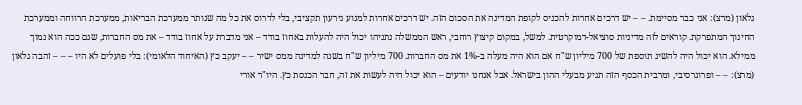גלאון (מרצ): אני כבר מסיימת. – – יש דרכים אחרות להכניס לקופת המדינה את הסכום הזה. יש דרכים אחרות למנוע גירעון תקציבי, בלי לדרוס את כל מה שנותר ממערכת הבריאות, ממערכת הרווחה וממערכת החינוך המתפרקת. קוראים לזה מדיניות סוציאל-דמוקרטית. למשל, במקום קיצוץ רוחבי, ראש הממשלה נתניהו יכול היה להעלות באחוז בודד – אני מדברת על אחוז בודד – את מס החברות, שגם ככה הוא נמוך ממילא. הוא יכול היה להשיג תוספת של 700 מיליון ש"ח אם הוא היה מעלה ב-1% את מס החברות. 700 מיליון ש"ח בשנה למדינה ממס ישיר – – יעקב כץ (האיחוד הלאומי): בלי פועלים לא היו – – – זהבה גלאון (מרצ): – – ופרוגרסיבי, ומרבית הכסף הזה תגיע מבעלי ההון בישראל. אבל אנחנו יודעים – הוא יכול היה לעשות את זה, חבר הכנסת כץ. היו"ר אורי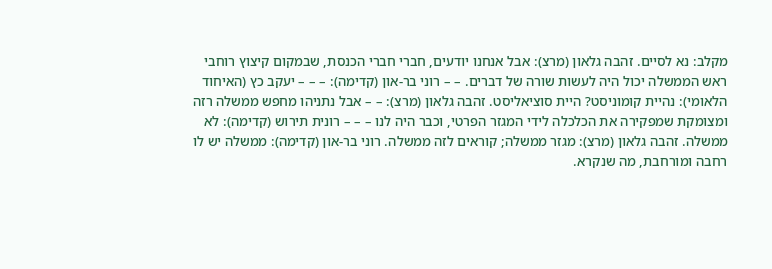מקלב: נא לסיים. זהבה גלאון (מרצ): אבל אנחנו יודעים, חברי חברי הכנסת, שבמקום קיצוץ רוחבי ראש הממשלה יכול היה לעשות שורה של דברים. – – רוני בר-און (קדימה): – – – יעקב כץ (האיחוד הלאומי): נהיית קומוניסט? היית סוציאליסט. זהבה גלאון (מרצ): – – אבל נתניהו מחפש ממשלה רזה ומצומקת שמפקירה את הכלכלה לידי המגזר הפרטי, וכבר היה לנו – – – רונית תירוש (קדימה): לא ממשלה. זהבה גלאון (מרצ): מגזר ממשלה; קוראים לזה ממשלה. רוני בר-און (קדימה): ממשלה יש לו רחבה ומורחבת, מה שנקרא.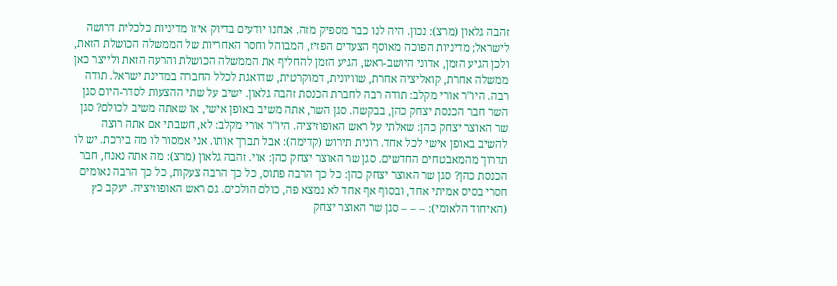זהבה גלאון (מרצ): נכון. היה לנו כבר מספיק מזה. אנחנו יודעים בדיוק איזו מדיניות כלכלית דרושה לישראל; מדיניות הפוכה מאוסף הצעדים הפזיז, המבוהל וחסר האחריות של הממשלה הכושלת הזאת, ולכן הגיע הזמן, אדוני היושב-ראש, הגיע הזמן להחליף את הממשלה הכושלת והרעה הזאת ולייצר כאן ממשלה אחרת, קואליציה אחרת, שוויונית, דמוקרטית, שדואגת לכלל החברה במדינת ישראל. תודה רבה. היו"ר אורי מקלב: תודה רבה לחברת הכנסת זהבה גלאון. ישיב על שתי ההצעות לסדר-היום סגן השר חבר הכנסת יצחק כהן, בבקשה. סגן השר, אתה משיב באופן אישי, או שאתה משיב לכולם? סגן שר האוצר יצחק כהן: שאלתי על ראש האופוזיציה. היו"ר אורי מקלב: לא, חשבתי אם אתה רוצה להשיב באופן אישי לכל אחד. רונית תירוש (קדימה): אבל תברך אותו. אני אמסור לו מה בירכת. יש לו תדרוך מהמאבטחים החדשים. סגן שר האוצר יצחק כהן: אוי. זהבה גלאון (מרצ): מה אתה נאנח, חבר הכנסת כהן? סגן שר האוצר יצחק כהן: כל כך הרבה פתוס, כל כך הרבה צעקות, כל כך הרבה נאומים חסרי בסיס אמיתי אחד, ובסוף אף אחד לא נמצא פה, כולם הולכים. גם ראש האופוזיציה. יעקב כץ (האיחוד הלאומי): – – – סגן שר האוצר יצחק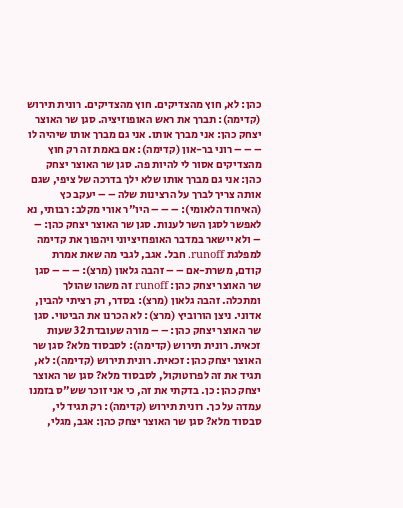כהן: לא, חוץ מהצדיקים. חוץ מהצדיקים. רונית תירוש (קדימה): תברך את ראש האופוזיציה. סגן שר האוצר יצחק כהן: אני מברך אותו. אני גם מברך אותו שיהיה לו – – – רוני בר-און (קדימה): אם באמת זה רק חוץ מהצדיקים אסור לי להיות פה. סגן שר האוצר יצחק כהן: אני גם מברך אותו שלא ילך בדרכה של ציפי, שגם אותה צריך לברך על הרצינות שלה – – יעקב כץ (האיחוד הלאומי): – – – היו"ר אורי מקלב: רבותי, נא לאפשר לסגן השר לענות. סגן שר האוצר יצחק כהן: – – ולא יישאר במדבר האופוזיציוני ויהפוך את קדימה למפלגת runoff. חבל. אגב, לגבי מה שאת אמרת קודם, משרת-אם – – זהבה גלאון (מרצ): – – – סגן שר האוצר יצחק כהן: runoff זה משהו שהולך ומתכלה. זהבה גלאון (מרצ): בסדר, רק רציתי להבין, אדוני. ניצן הורוביץ (מרצ): לא הכרנו את הביטוי. סגן שר האוצר יצחק כהן: – – מורה שעובדת 32 שעות זכאית. רונית תירוש (קדימה): לסבסוד מלא? סגן שר האוצר יצחק כהן: זכאית. רונית תירוש (קדימה): לא, תגיד את זה לפרוטוקול, לסבסוד מלא? סגן שר האוצר יצחק כהן: כן. בדקתי את זה, כי אני זוכר שש"ס בזמנו עמדה על כך. רונית תירוש (קדימה): רק תגיד לי, סבסוד מלא? סגן שר האוצר יצחק כהן: אגב, מגלי,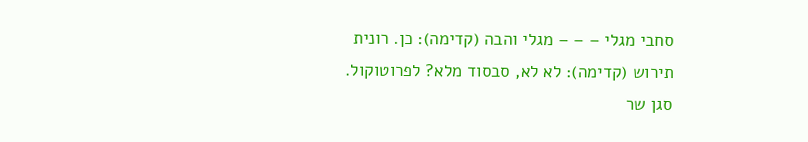סחבי מגלי – – – מגלי והבה (קדימה): כן. רונית תירוש (קדימה): לא לא, סבסוד מלא? לפרוטוקול. סגן שר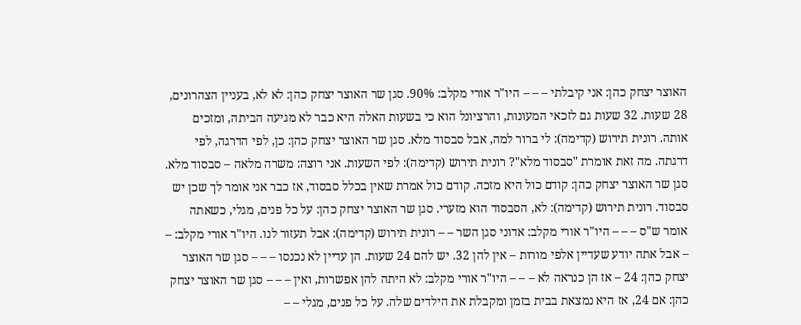האוצר יצחק כהן: אני קיבלתי – – – היו"ר אורי מקלב: 90%. סגן שר האוצר יצחק כהן: לא לא, בעניין הצהרונים, 28 שעות. 32 שעות גם לזכאי המעונות, והרציונל הוא כי בשעות האלה היא כבר לא מגיעה הביתה, ומזכים אותה. רונית תירוש (קדימה): לי ברור למה, אבל סבסוד מלא. סגן שר האוצר יצחק כהן: כן, לפי הדרגה, לפי דרגתה. מה זאת אומרת "סבסוד מלא"? רונית תירוש (קדימה): לפי השעות. אני רוצה: משרה מלאה – סבסוד מלא. סגן שר האוצר יצחק כהן: קודם כול היא מזכה. קודם כול אמרת שאין בכלל סבסוד, אז כבר אני אומר לך שכן יש סבסוד. רונית תירוש (קדימה): לא, הסבסוד הוא מזערי. סגן שר האוצר יצחק כהן: על כל פנים, מגלי, כשאתה אומר ש"ס – – – היו"ר אורי מקלב: אדוני סגן השר – – רונית תירוש (קדימה): אבל תעזור לנו. היו"ר אורי מקלב: – – אבל אתה יודע שעדיין אלפי מורות – אין להן 32. יש להם 24 שעות. הן עדיין לא נכנסו – – – סגן שר האוצר יצחק כהן: 24 – אז הן כנראה לא – – – היו"ר אורי מקלב: לא היתה להן אפשרות, ואין – – – סגן שר האוצר יצחק כהן: אם 24, אז היא נמצאת בבית בזמן ומקבלת את הילדים שלה. על כל פנים, מגלי – –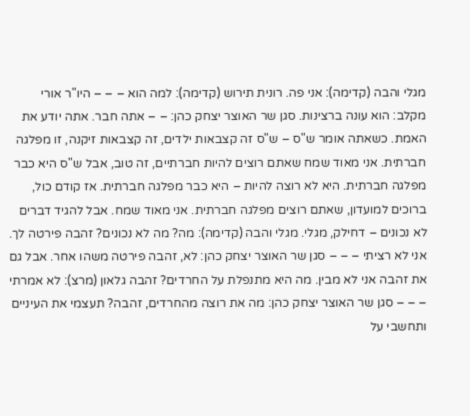מגלי והבה (קדימה): אני פה. רונית תירוש (קדימה): למה הוא – – – היו"ר אורי מקלב: הוא עונה ברצינות. סגן שר האוצר יצחק כהן: – – אתה חבר. אתה יודע את האמת. כשאתה אומר ש"ס – ש"ס זה קצבאות ילדים, זה קצבאות זיקנה, זו מפלגה חברתית. אני מאוד שמח שאתם רוצים להיות חברתיים, זה טוב, אבל ש"ס היא כבר מפלגה חברתית. היא לא רוצה להיות – היא כבר מפלגה חברתית. אז קודם כול, ברוכים למועדון, שאתם רוצים מפלגה חברתית. אני מאוד שמח. אבל להגיד דברים לא נכונים – דחילק, מגלי. מגלי והבה (קדימה): מה? מה לא נכונים? זהבה פירטה לך. אני לא רציתי – – – סגן שר האוצר יצחק כהן: לא, זהבה פירטה משהו אחר. אבל גם את זהבה אני לא מבין. מה היא מתנפלת על החרדים? זהבה גלאון (מרצ): לא אמרתי – – – סגן שר האוצר יצחק כהן: מה את רוצה מהחרדים, זהבה? תעצמי את העיניים ותחשבי על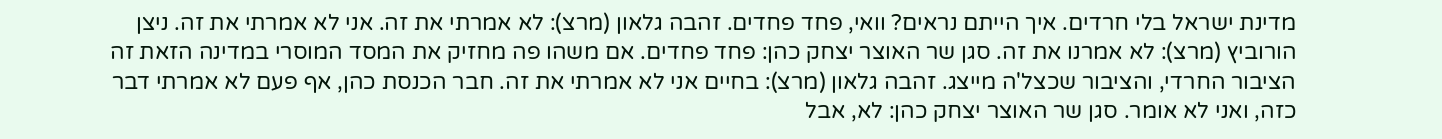מדינת ישראל בלי חרדים. איך הייתם נראים? וואי, פחד פחדים. זהבה גלאון (מרצ): לא אמרתי את זה. אני לא אמרתי את זה. ניצן הורוביץ (מרצ): לא אמרנו את זה. סגן שר האוצר יצחק כהן: פחד פחדים. אם משהו פה מחזיק את המסד המוסרי במדינה הזאת זה הציבור החרדי, והציבור שכצל'ה מייצג. זהבה גלאון (מרצ): בחיים אני לא אמרתי את זה. חבר הכנסת כהן, אף פעם לא אמרתי דבר כזה, ואני לא אומר. סגן שר האוצר יצחק כהן: לא, אבל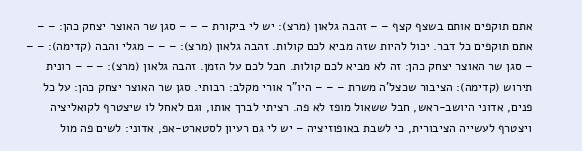אתם תוקפים אותם בשצף קצף – – זהבה גלאון (מרצ): יש לי ביקורת – – – סגן שר האוצר יצחק כהן: – – אתם תוקפים כל דבר. יכול להיות שזה מביא לכם קולות. זהבה גלאון (מרצ): – – – מגלי והבה (קדימה): – – – סגן שר האוצר יצחק כהן: זה לא מביא לכם קולות. חבל לכם על הזמן. זהבה גלאון (מרצ): – – – רונית תירוש (קדימה): הציבור שכצל'ה משרת – – – היו"ר אורי מקלב: רבותי. סגן שר האוצר יצחק כהן: על כל פנים, אדוני היושב-ראש, חבל ששאול מופז לא פה. רציתי לברך אותו, וגם לאחל לו שיצטרף לקואליציה ויצטרף לעשייה הציבורית, כי לשבת באופוזיציה – יש לי גם רעיון לסטארט-אפ, אדוני: לשים פה מול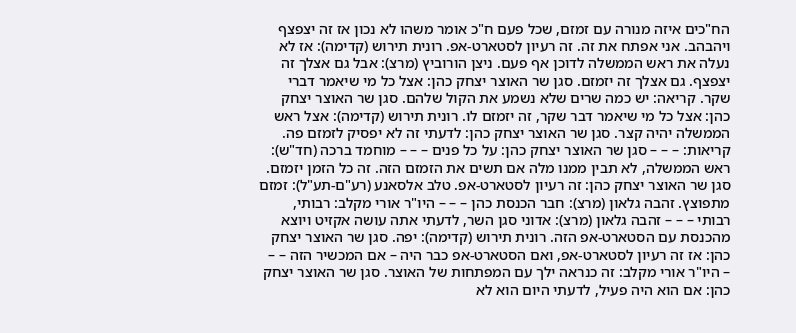הח"כים איזה מנורה עם זמזם, שכל פעם ח"כ אומר משהו לא נכון אז זה יצפצף ויהבהב. אני אפתח את זה. זה רעיון לסטארט-אפ. רונית תירוש (קדימה): אז לא נעלה את ראש הממשלה לדוכן אף פעם. ניצן הורוביץ (מרצ): אבל גם אצלך זה יצפצף. גם אצלך זה יזמזם. סגן שר האוצר יצחק כהן: אצל כל מי שיאמר דברי שקר. קריאה: יש כמה שרים שלא נשמע את הקול שלהם. סגן שר האוצר יצחק כהן: אצל כל מי שיאמר דבר שקר, זה יזמזם לו. רונית תירוש (קדימה): אצל ראש הממשלה יהיה קצר. סגן שר האוצר יצחק כהן: לדעתי זה לא יפסיק לזמזם פה. קריאות: – – – סגן שר האוצר יצחק כהן: על כל פנים – – – מוחמד ברכה (חד"ש): ראש הממשלה, לא תבין ממנו מלה אם תשים את הזמזם הזה. זה כל הזמן יזמזם. סגן שר האוצר יצחק כהן: זה רעיון לסטארט-אפ. טלב אלסאנע (רע"ם-תע"ל): זמזם מתפוצץ. זהבה גלאון (מרצ): חבר הכנסת כהן – – – היו"ר אורי מקלב: רבותי, רבותי – – – זהבה גלאון (מרצ): אדוני סגן השר, לדעתי אתה עושה אקזיט ויוצא מהכנסת עם הסטארט-אפ הזה. רונית תירוש (קדימה): יפה. סגן שר האוצר יצחק כהן: אז זה רעיון לסטארט-אפ, ואם הסטארט-אפ כבר היה – אם המכשיר הזה – – – היו"ר אורי מקלב: זה כנראה ילך עם המפתחות של האוצר. סגן שר האוצר יצחק כהן: אם הוא היה פעיל, לדעתי היום הוא לא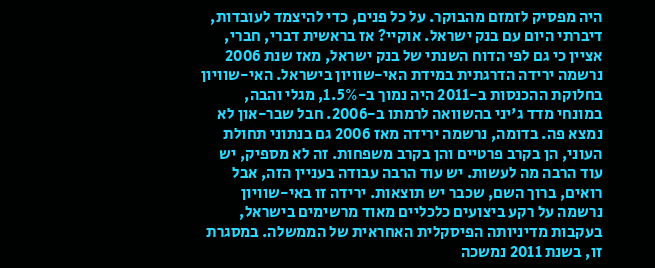היה מפסיק לזמזם מהבוקר. על כל פנים, כדי להיצמד לעובדות, דיברתי היום עם בנק ישראל. אוקיי? אז בראשית דברי, חברי, אציין כי גם לפי הדוח השנתי של בנק ישראל, מאז שנת 2006 נרשמה ירידה הדרגתית במידת האי-שוויון בישראל. האי-שוויון בחלוקת ההכנסות ב-2011 היה נמוך ב-1.5%, מגלי והבה, במונחי מדד ג'יני בהשוואה לרמתו ב-2006. חבל שבר-און לא נמצא פה. בדומה, נרשמה ירידה מאז 2006 גם בנתוני תחולת העוני, הן בקרב פרטיים והן בקרב משפחות. זה לא מספיק, יש עוד הרבה מה לעשות. יש עוד הרבה עבודה בעניין הזה, אבל רואים, ברוך השם, שכבר יש תוצאות. ירידה זו באי-שוויון נרשמה על רקע ביצועים כלכליים מאוד מרשימים בישראל, בעקבות מדיניותה הפיסקלית האחראית של הממשלה. במסגרת זו, בשנת 2011 נמשכה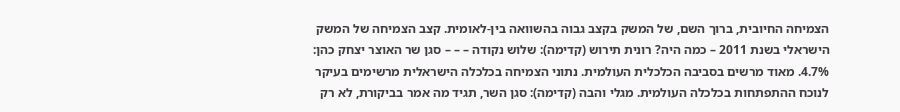הצמיחה החיובית, ברוך השם, של המשק בקצב גבוה בהשוואה בין-לאומית. קצב הצמיחה של המשק הישראלי בשנת 2011 – כמה היה? רונית תירוש (קדימה): שלוש נקודה – – – סגן שר האוצר יצחק כהן: 4.7%. מאוד מרשים בסביבה הכלכלית העולמית. נתוני הצמיחה בכלכלה הישראלית מרשימים בעיקר לנוכח ההתפתחות בכלכלה העולמית. מגלי והבה (קדימה): סגן השר, תגיד מה אמר בביקורת, לא רק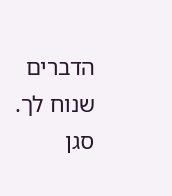הדברים שנוח לך. סגן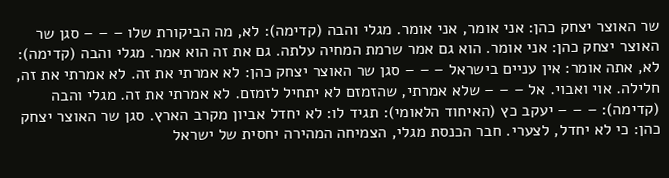שר האוצר יצחק כהן: אני אומר, אני אומר. מגלי והבה (קדימה): לא, מה הביקורת שלו – – – סגן שר האוצר יצחק כהן: אני אומר. הוא גם אמר שרמת המחיה עלתה. גם את זה הוא אמר. מגלי והבה (קדימה): לא, אתה אומר: אין עניים בישראל – – – סגן שר האוצר יצחק כהן: לא אמרתי את זה. לא אמרתי את זה, חלילה. אוי ואבוי. אל – – – שלא אמרתי, שהזמזם לא יתחיל לזמזם. לא אמרתי את זה. מגלי והבה (קדימה): – – – יעקב כץ (האיחוד הלאומי): תגיד לו: לא יחדל אביון מקרב הארץ. סגן שר האוצר יצחק כהן: כי לא יחדל, לצערי. חבר הכנסת מגלי, הצמיחה המהירה יחסית של ישראל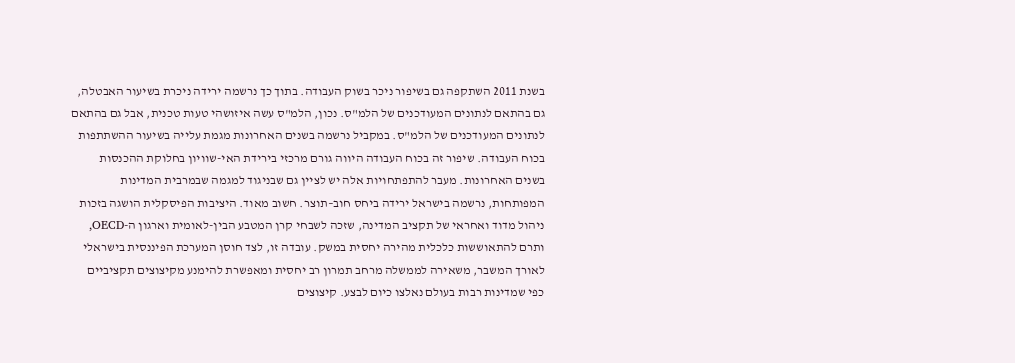בשנת 2011 השתקפה גם בשיפור ניכר בשוק העבודה. בתוך כך נרשמה ירידה ניכרת בשיעור האבטלה, גם בהתאם לנתונים המעודכנים של הלמ"ס. נכון, הלמ"ס עשה איזושהי טעות טכנית, אבל גם בהתאם לנתונים המעודכנים של הלמ"ס. במקביל נרשמה בשנים האחרונות מגמת עלייה בשיעור ההשתתפות בכוח העבודה. שיפור זה בכוח העבודה היווה גורם מרכזי בירידת האי-שוויון בחלוקת ההכנסות בשנים האחרונות. מעבר להתפתחויות אלה יש לציין גם שבניגוד למגמה שבמרבית המדינות המפותחות, נרשמה בישראל ירידה ביחס חוב–תוצר. חשוב מאוד. היציבות הפיסקלית הושגה בזכות ניהול מדוד ואחראי של תקציב המדינה, שזכה לשבחי קרן המטבע הבין-לאומית וארגון ה-OECD, ותרם להתאוששות כלכלית מהירה יחסית במשק. עובדה זו, לצד חוסן המערכת הפיננסית בישראלי לאורך המשבר, משאירה לממשלה מרחב תמרון רב יחסית ומאפשרת להימנע מקיצוצים תקציביים כפי שמדינות רבות בעולם נאלצו כיום לבצע. קיצוצים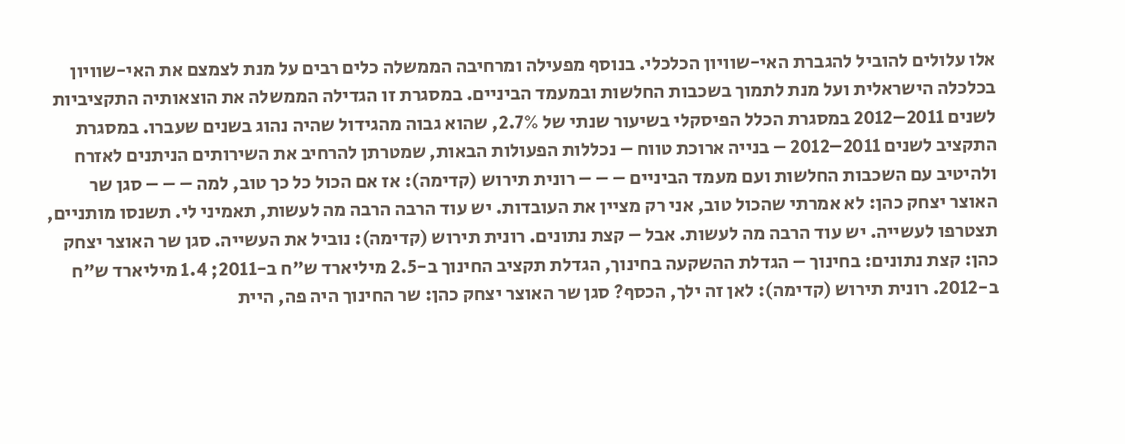אלו עלולים להוביל להגברת האי-שוויון הכלכלי. בנוסף מפעילה ומרחיבה הממשלה כלים רבים על מנת לצמצם את האי-שוויון בכלכלה הישראלית ועל מנת לתמוך בשכבות החלשות ובמעמד הביניים. במסגרת זו הגדילה הממשלה את הוצאותיה התקציביות לשנים 2011–2012 במסגרת הכלל הפיסקלי בשיעור שנתי של 2.7%, שהוא גבוה מהגידול שהיה נהוג בשנים שעברו. במסגרת התקציב לשנים 2011–2012 – בנייה ארוכת טווח – נכללות הפעולות הבאות, שמטרתן להרחיב את השירותים הניתנים לאזרח ולהיטיב עם השכבות החלשות ועם מעמד הביניים – – – רונית תירוש (קדימה): אז אם הכול כל כך טוב, למה – – – סגן שר האוצר יצחק כהן: לא אמרתי שהכול טוב, אני רק מציין את העובדות. יש עוד הרבה הרבה מה לעשות, תאמיני לי. תשנסו מותניים, תצטרפו לעשייה. יש עוד הרבה מה לעשות. אבל – קצת נתונים. רונית תירוש (קדימה): נוביל את העשייה. סגן שר האוצר יצחק כהן: קצת נתונים: בחינוך – הגדלת ההשקעה בחינוך, הגדלת תקציב החינוך ב-2.5 מיליארד ש"ח ב-2011; 1.4 מיליארד ש"ח ב-2012. רונית תירוש (קדימה): לאן זה ילך, הכסף? סגן שר האוצר יצחק כהן: שר החינוך היה פה, היית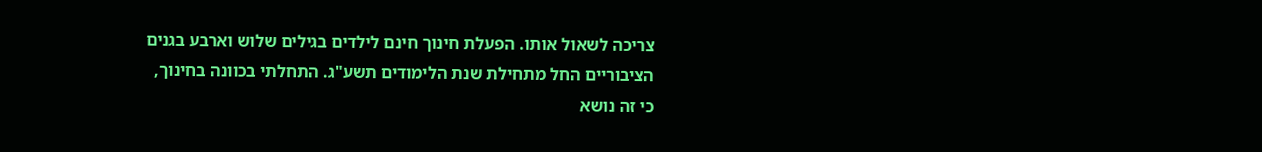צריכה לשאול אותו. הפעלת חינוך חינם לילדים בגילים שלוש וארבע בגנים הציבוריים החל מתחילת שנת הלימודים תשע"ג. התחלתי בכוונה בחינוך, כי זה נושא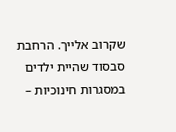שקרוב אלייך. הרחבת סבסוד שהיית ילדים במסגרות חינוכיות –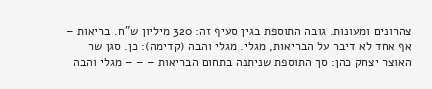צהרונים ומעונות. גובה התוספת בגין סעיף זה: 320 מיליון ש"ח. בריאות – אף אחד לא דיבר על הבריאות, מגלי. מגלי והבה (קדימה): כן. סגן שר האוצר יצחק כהן: סך התוספת שניתנה בתחום הבריאות – – – מגלי והבה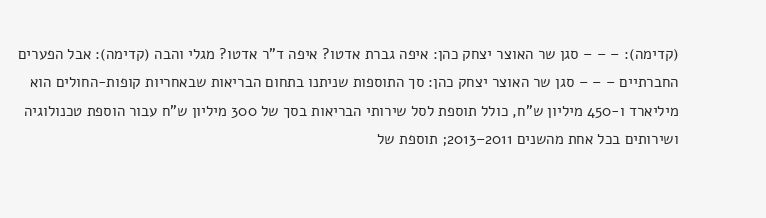(קדימה): – – – סגן שר האוצר יצחק כהן: איפה גברת אדטו? איפה ד"ר אדטו? מגלי והבה (קדימה): אבל הפערים החברתיים – – – סגן שר האוצר יצחק כהן: סך התוספות שניתנו בתחום הבריאות שבאחריות קופות-החולים הוא מיליארד ו-450 מיליון ש"ח, כולל תוספת לסל שירותי הבריאות בסך של 300 מיליון ש"ח עבור הוספת טכנולוגיה ושירותים בכל אחת מהשנים 2011–2013; תוספת של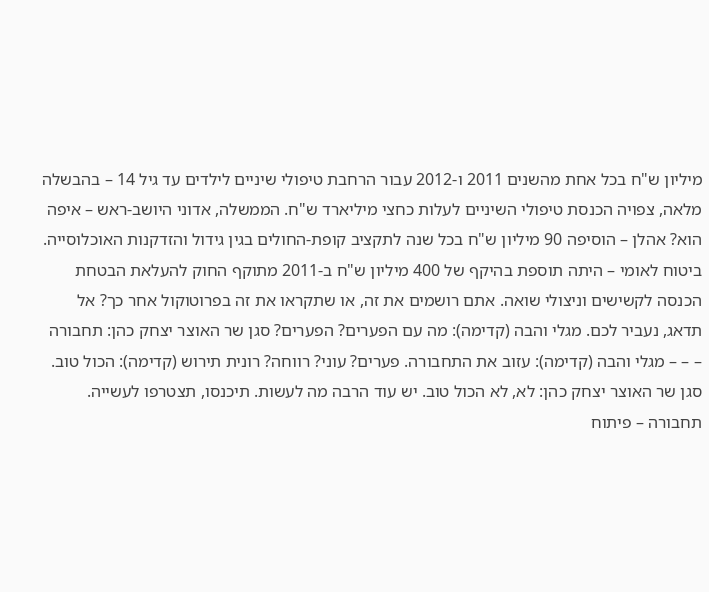מיליון ש"ח בכל אחת מהשנים 2011 ו-2012 עבור הרחבת טיפולי שיניים לילדים עד גיל 14 – בהבשלה מלאה, צפויה הכנסת טיפולי השיניים לעלות כחצי מיליארד ש"ח. הממשלה, אדוני היושב-ראש – איפה הוא? אהלן – הוסיפה 90 מיליון ש"ח בכל שנה לתקציב קופת-החולים בגין גידול והזדקנות האוכלוסייה. ביטוח לאומי – היתה תוספת בהיקף של 400 מיליון ש"ח ב-2011 מתוקף החוק להעלאת הבטחת הכנסה לקשישים וניצולי שואה. אתם רושמים את זה, או שתקראו את זה בפרוטוקול אחר כך? אל תדאג, נעביר לכם. מגלי והבה (קדימה): מה עם הפערים? הפערים? סגן שר האוצר יצחק כהן: תחבורה – – – מגלי והבה (קדימה): עזוב את התחבורה. פערים? עוני? רווחה? רונית תירוש (קדימה): הכול טוב. סגן שר האוצר יצחק כהן: לא, לא הכול טוב. יש עוד הרבה מה לעשות. תיכנסו, תצטרפו לעשייה. תחבורה – פיתוח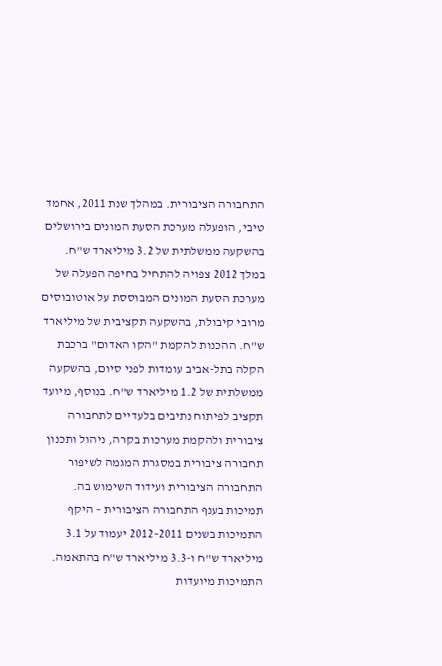התחבורה הציבורית. במהלך שנת 2011, אחמד טיבי, הופעלה מערכת הסעת המונים בירושלים בהשקעה ממשלתית של 3.2 מיליארד ש"ח. במלך 2012 צפויה להתחיל בחיפה הפעלה של מערכת הסעת המונים המבוססת על אוטובוסים מרובי קיבולת, בהשקעה תקציבית של מיליארד ש"ח. ההכנות להקמת "הקו האדום" ברכבת הקלה בתל-אביב עומדות לפני סיום, בהשקעה ממשלתית של 1.2 מיליארד ש"ח. בנוסף, מיועד תקציב לפיתוח נתיבים בלעדיים לתחבורה ציבורית ולהקמת מערכות בקרה, ניהול ותכנון תחבורה ציבורית במסגרת המגמה לשיפור התחבורה הציבורית ועידוד השימוש בה. תמיכות בענף התחבורה הציבורית – היקף התמיכות בשנים 2011–2012 יעמוד על 3.1 מיליארד ש"ח ו-3.3 מיליארד ש"ח בהתאמה. התמיכות מיועדות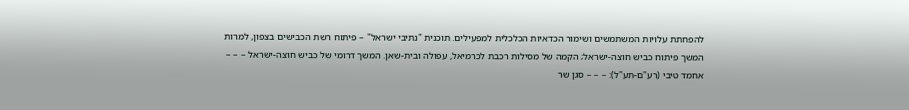להפחתת עלויות המשתמשים ושימור הכדאיות הכלכלית למפעילים. תוכנית "נתיבי ישראל" – פיתוח רשת הכבישים בצפון, למרות המשך פיתוח כביש חוצה-ישראל; הקמה של מסילות רכבת לכרמיאל, עפולה ובית-שאן. המשך דרומי של כביש חוצה-ישראל – – – אחמד טיבי (רע"ם-תע"ל): – – – סגן שר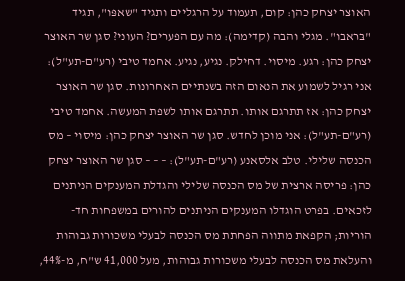האוצר יצחק כהן: קום, תעמוד על הרגליים ותגיד "שאפּו", תגיד "בּראבו". מגלי והבה (קדימה): מה עם הפערים? העוני? סגן שר האוצר יצחק כהן: רגע. מיסוי. דחילק. נגיע, נגיע. אחמד טיבי (רע"ם-תע"ל): אני רגיל לשמוע את הנאום הזה בשנתיים האחרונות. סגן שר האוצר יצחק כהן: אז תתרגם אותו. תתרגם אותו לשפת המעשה. אחמד טיבי (רע"ם-תע"ל): אני מוכן לחדש. סגן שר האוצר יצחק כהן: מיסוי – מס הכנסה שלילי. טלב אלסאנע (רע"ם-תע"ל): – – – סגן שר האוצר יצחק כהן: פריסה ארצית של מס הכנסה שלילי והגדלת המענקים הניתנים לזכאים. בפרט הוגדלו המענקים הניתנים להורים במשפחות חד-הוריות; הקפאת מתווה הפחתת מס הכנסה לבעלי משכורות גבוהות והעלאת מס הכנסה לבעלי משכורות גבוהות, מעל 41,000 ש"ח, מ-44%,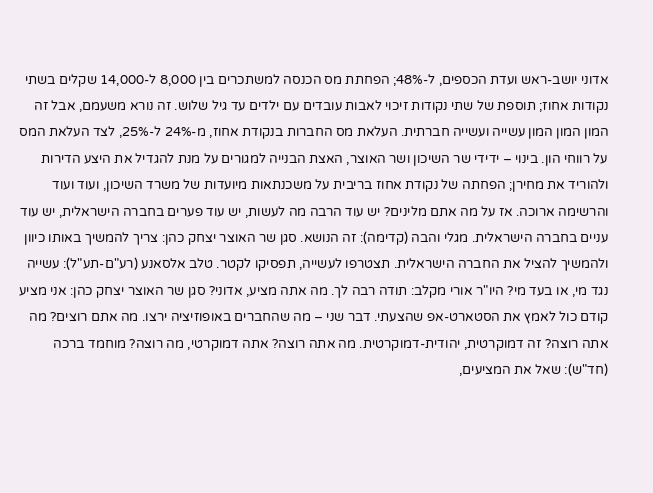אדוני יושב-ראש ועדת הכספים, ל-48%; הפחתת מס הכנסה למשתכרים בין 8,000 ל-14,000 שקלים בשתי נקודות אחוז; תוספת של שתי נקודות זיכוי לאבות עובדים עם ילדים עד גיל שלוש. זה נורא משעמם, אבל זה המון המון המון עשייה ועשייה חברתית. העלאת מס החברות בנקודת אחוז, מ-24% ל-25%, לצד העלאת המס על רווחי הון. בינוי – ידידי שר השיכון ושר האוצר, האצת הבנייה למגורים על מנת להגדיל את היצע הדירות ולהוריד את מחירן; הפחתה של נקודת אחוז בריבית על משכנתאות מיועדות של משרד השיכון, ועוד ועוד והרשימה ארוכה. אז על מה אתם מלינים? יש עוד הרבה מה לעשות, יש עוד פערים בחברה הישראלית, יש עוד עניים בחברה הישראלית. מגלי והבה (קדימה): זה הנושא. סגן שר האוצר יצחק כהן: צריך להמשיך באותו כיוון ולהמשיך להציל את החברה הישראלית. תצטרפו לעשייה, תפסיקו לקטר. טלב אלסאנע (רע"ם-תע"ל): עשייה נגד מי, או בעד מי? היו"ר אורי מקלב: תודה רבה לך. מה אתה מציע, אדוני? סגן שר האוצר יצחק כהן: אני מציע קודם כול לאמץ את הסטארט-אפ שהצעתי. דבר שני – מה שהחברים באופוזיציה ירצו. מה אתם רוצים? מה אתה רוצה? זה דמוקרטית, יהודית-דמוקרטית. מה אתה רוצה? אתה דמוקרטי, מה רוצה? מוחמד ברכה (חד"ש): שאל את המציעים,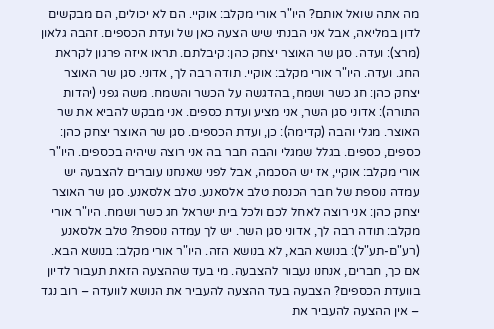מה אתה שואל אותם? היו"ר אורי מקלב: אוקיי. הם לא יכולים, הם מבקשים לדון במליאה, אבל אני הבנתי שיש הצעה כאן של ועדת הכספים. זהבה גלאון (מרצ): ועדה. סגן שר האוצר יצחק כהן: קיבלתם. תראו איזה פרגון לקראת החג. ועדה. היו"ר אורי מקלב: אוקיי. תודה רבה לך, אדוני. סגן שר האוצר יצחק כהן: חג כשר ושמח, בהדגשה על הכשר והשמח. משה גפני (יהדות התורה): אדוני סגן השר, אני מציע ועדת כספים. אני מבקש להביא את שר האוצר. מגלי והבה (קדימה): כן, ועדת הכספים. סגן שר האוצר יצחק כהן: כספים, כספים. בגלל שמגלי והבה חבר בה אני רוצה שיהיה בכספים. היו"ר אורי מקלב: אוקיי, אז יש הסכמה, אבל לפני שאנחנו עוברים להצבעה יש עמדה נוספת של חבר הכנסת טלב אלסאנע. טלב אלסאנע. סגן שר האוצר יצחק כהן: אני רוצה לאחל לכם ולכל בית ישראל חג כשר ושמח. היו"ר אורי מקלב: תודה רבה לך, אדוני סגן השר. יש לך עמדה נוספת? טלב אלסאנע (רע"ם-תע"ל): בנושא הבא, לא בנושא הזה. היו"ר אורי מקלב: בנושא הבא. אם כך, חברים, אנחנו נעבור להצבעה. מי בעד שההצעה הזאת תעבור לדיון בוועדת הכספים? הצבעה בעד ההצעה להעביר את הנושא לוועדה – רוב נגד – אין ההצעה להעביר את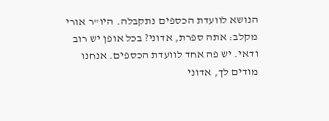הנושא לוועדת הכספים נתקבלה. היו"ר אורי מקלב: אתה ספרת, אדוני? בכל אופן יש רוב ודאי. יש פה אחד לוועדת הכספים. אנחנו מודים לך, אדוני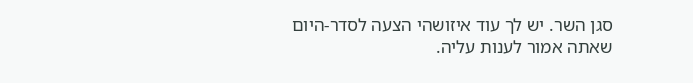סגן השר. יש לך עוד איזושהי הצעה לסדר-היום שאתה אמור לענות עליה.